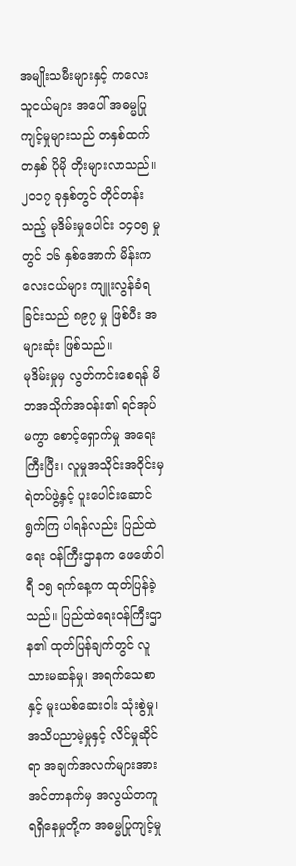အမျိုးသမီးများနှင့် ကလေးသူငယ်များ အပေါ် အဓမ္မပြုကျင့်မှုများသည် တနှစ်ထက် တနှစ် ပိုမို တိုးများလာသည်။ ၂၀၁၇ ခုနှစ်တွင် တိုင်တန်းသည့် မုဒိမ်းမှုပေါင်း ၁၄၀၅ မှုတွင် ၁၆ နှစ်အောက် မိန်းကလေးငယ်များ ကျူးလွန်ခံရခြင်းသည် ၈၉၇ မှု ဖြစ်ပီး အများဆုံး ဖြစ်သည်။
မုဒိမ်းမှုမှ လွတ်ကင်းစေရန် မိဘအသိုက်အဝန်း၏ ရင်အုပ်မကွာ စောင့်ရှောက်မှု အရေးကြီးပြီး၊ လူမှုအသိုင်းအဝိုင်းမှ ရဲတပ်ဖွဲ့နှင့် ပူးပေါင်းဆောင်ရွက်ကြ ပါရန်လည်း ပြည်ထဲရေး ဝန်ကြီးဌာနက ဖေဖော်ဝါရီ ၁၅ ရက်နေ့က ထုတ်ပြန်ခဲ့သည်။ ပြည်ထဲရေးဝန်ကြီးဌာန၏ ထုတ်ပြန်ချက်တွင် လူသားမဆန်မှု၊ အရက်သေစာ နှင့် မူးယစ်ဆေးဝါး သုံးစွဲမှု၊ အသိပညာမဲ့မှုနှင့် လိင်မှုဆိုင်ရာ အချက်အလက်များအား အင်တာနက်မှ အလွယ်တကူ ရရှိနေမှုတို့က အဓမ္မပြုကျင့်မှု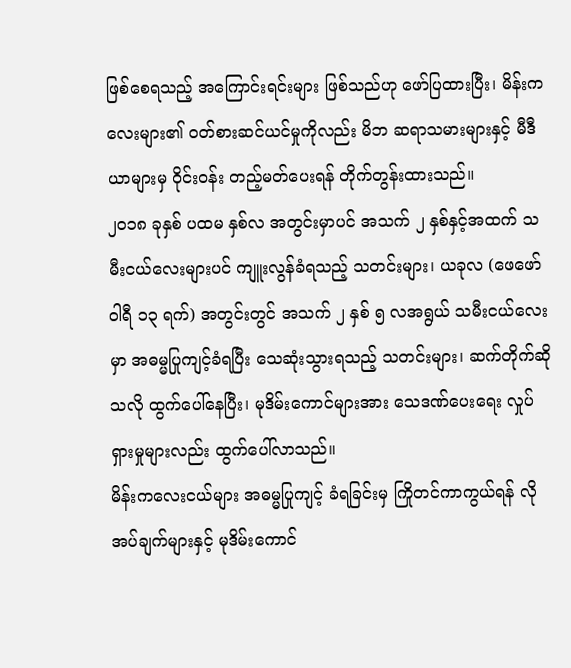ဖြစ်စေရသည့် အကြောင်းရင်းများ ဖြစ်သည်ဟု ဖော်ပြထားပြီး၊ မိန်းကလေးများ၏ ဝတ်စားဆင်ယင်မှုကိုလည်း မိဘ ဆရာသမားများနှင့် မီဒီယာများမှ ဝိုင်းဝန်း တည့်မတ်ပေးရန် တိုက်တွန်းထားသည်။
၂၀၁၈ ခုနှစ် ပထမ နှစ်လ အတွင်းမှာပင် အသက် ၂ နှစ်နှင့်အထက် သမီးငယ်လေးများပင် ကျူးလွန်ခံရသည့် သတင်းများ၊ ယခုလ (ဖေဖော်ဝါရီ ၁၃ ရက်) အတွင်းတွင် အသက် ၂ နှစ် ၅ လအရွယ် သမီးငယ်လေးမှာ အဓမ္မပြုကျင့်ခံရပြီး သေဆုံးသွားရသည့် သတင်းများ၊ ဆက်တိုက်ဆိုသလို ထွက်ပေါ်နေပြီး၊ မုဒိမ်းကောင်များအား သေဒဏ်ပေးရေး လှုပ်ရှားမှုများလည်း ထွက်ပေါ်လာသည်။
မိန်းကလေးငယ်များ အဓမ္မပြုကျင့် ခံရခြင်းမှ ကြိုတင်ကာကွယ်ရန် လိုအပ်ချက်များနှင့် မုဒိမ်းကောင်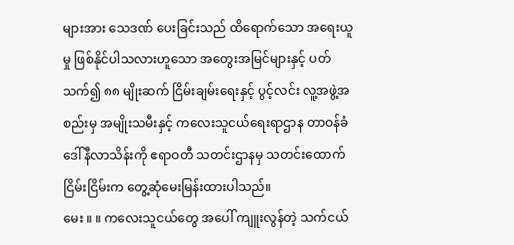များအား သေဒဏ် ပေးခြင်းသည် ထိရောက်သော အရေးယူမှု ဖြစ်နိုင်ပါသလားဟူသော အတွေးအမြင်များနှင့် ပတ်သက်၍ ၈၈ မျိုးဆက် ငြိမ်းချမ်းရေးနှင့် ပွင့်လင်း လူ့အဖွဲ့အစည်းမှ အမျိုးသမီးနှင့် ကလေးသူငယ်ရေးရာဌာန တာဝန်ခံ ဒေါ်နီလာသိန်းကို ဧရာဝတီ သတင်းဌာနမှ သတင်းထောက် ငြိမ်းငြိမ်းက တွေ့ဆုံမေးမြန်းထားပါသည်။
မေး ။ ။ ကလေးသူငယ်တွေ အပေါ် ကျူးလွန်တဲ့ သက်ငယ်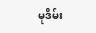မုဒိမ်း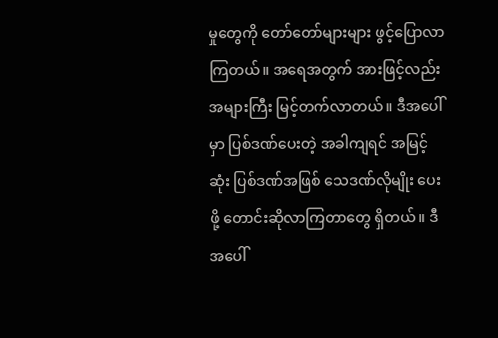မှုတွေကို တော်တော်များများ ဖွင့်ပြောလာကြတယ်။ အရေအတွက် အားဖြင့်လည်း အများကြီး မြင့်တက်လာတယ်။ ဒီအပေါ်မှာ ပြစ်ဒဏ်ပေးတဲ့ အခါကျရင် အမြင့်ဆုံး ပြစ်ဒဏ်အဖြစ် သေဒဏ်လိုမျိုး ပေးဖို့ တောင်းဆိုလာကြတာတွေ ရှိတယ်။ ဒီအပေါ်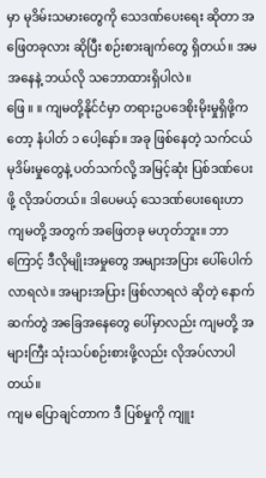မှာ မုဒိမ်းသမားတွေကို သေဒဏ်ပေးရေး ဆိုတာ အဖြေတခုလား ဆိုပြီး စဉ်းစားချက်တွေ ရှိတယ်။ အမ အနေနဲ့ ဘယ်လို သဘောထားရှိပါလဲ။
ဖြေ ။ ။ ကျမတို့နိုင်ငံမှာ တရားဥပဒေစိုးမိုးမှုရှိဖို့ကတော့ နံပါတ် ၁ ပေါ့နော်။ အခု ဖြစ်နေတဲ့ သက်ငယ်မုဒိမ်းမှုတွေနဲ့ ပတ်သက်လို့ အမြင့်ဆုံး ပြစ်ဒဏ်ပေးဖို့ လိုအပ်တယ်။ ဒါပေမယ့် သေဒဏ်ပေးရေးဟာ ကျမတို့ အတွက် အဖြေတခု မဟုတ်ဘူး။ ဘာကြောင့် ဒီလိုမျိုးအမှုတွေ အများအပြား ပေါ်ပေါက်လာရလဲ။ အများအပြား ဖြစ်လာရလဲ ဆိုတဲ့ နောက်ဆက်တွဲ အခြေအနေတွေ ပေါ်မှာလည်း ကျမတို့ အများကြီး သုံးသပ်စဉ်းစားဖို့လည်း လိုအပ်လာပါတယ်။
ကျမ ပြောချင်တာက ဒီ ပြစ်မှုကို ကျူး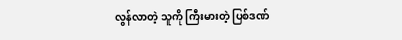လွန်လာတဲ့ သူကို ကြီးမားတဲ့ ပြစ်ဒဏ်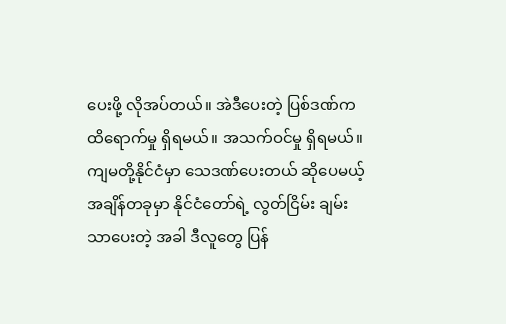ပေးဖို့ လိုအပ်တယ်။ အဲဒီပေးတဲ့ ပြစ်ဒဏ်က ထိရောက်မှု ရှိရမယ်။ အသက်ဝင်မှု ရှိရမယ်။ ကျမတို့နိုင်ငံမှာ သေဒဏ်ပေးတယ် ဆိုပေမယ့် အချိန်တခုမှာ နိုင်ငံတော်ရဲ့ လွတ်ငြိမ်း ချမ်းသာပေးတဲ့ အခါ ဒီလူတွေ ပြန်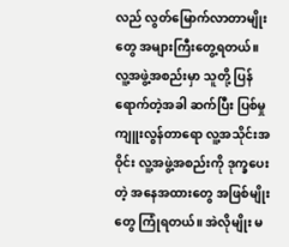လည် လွတ်မြောက်လာတာမျိုးတွေ အများကြီးတွေ့ရတယ်။
လူ့အဖွဲ့အစည်းမှာ သူတို့ ပြန်ရောက်တဲ့အခါ ဆက်ပြီး ပြစ်မှု ကျူးလွန်တာရော လူ့အသိုင်းအဝိုင်း လူ့အဖွဲ့အစည်းကို ဒုက္ခပေးတဲ့ အနေအထားတွေ အဖြစ်မျိုးတွေ ကြုံရတယ်။ အဲလိုမျိုး မ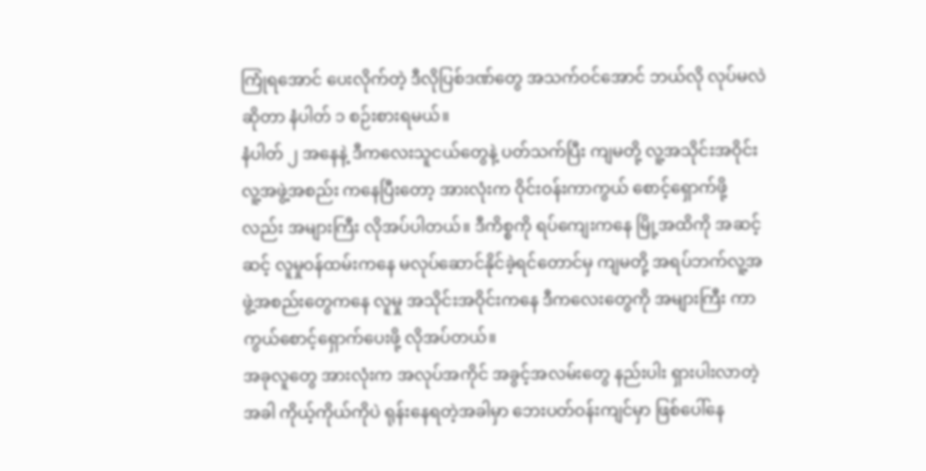ကြုံရအောင် ပေးလိုက်တဲ့ ဒီလိုပြစ်ဒဏ်တွေ အသက်ဝင်အောင် ဘယ်လို လုပ်မလဲ ဆိုတာ နံပါတ် ၁ စဉ်းစားရမယ်။
နံပါတ် ၂ အနေနဲ့ ဒီကလေးသူငယ်တွေနဲ့ ပတ်သက်ပြီး ကျမတို့ လူ့အသိုင်းအဝိုင်း လူ့အဖွဲ့အစည်း ကနေပြီးတော့ အားလုံးက ဝိုင်းဝန်းကာကွယ် စောင့်ရှောက်ဖို့လည်း အများကြီး လိုအပ်ပါတယ်။ ဒီကိစ္စကို ရပ်ကျေးကနေ မြို့အထိကို အဆင့်ဆင့် လူမှုဝန်ထမ်းကနေ မလုပ်ဆောင်နိုင်ခဲ့ရင်တောင်မှ ကျမတို့ အရပ်ဘက်လူ့အဖွဲ့အစည်းတွေကနေ လူမှု အသိုင်းအဝိုင်းကနေ ဒီကလေးတွေကို အများကြီး ကာကွယ်စောင့်ရှောက်ပေးဖို့ လိုအပ်တယ်။
အခုလူတွေ အားလုံးက အလုပ်အကိုင် အခွင့်အလမ်းတွေ နည်းပါး ရှားပါးလာတဲ့ အခါ ကိုယ့်ကိုယ်ကိုပဲ ရုန်းနေရတဲ့အခါမှာ ဘေးပတ်ဝန်းကျင်မှာ ဖြစ်ပေါ်နေ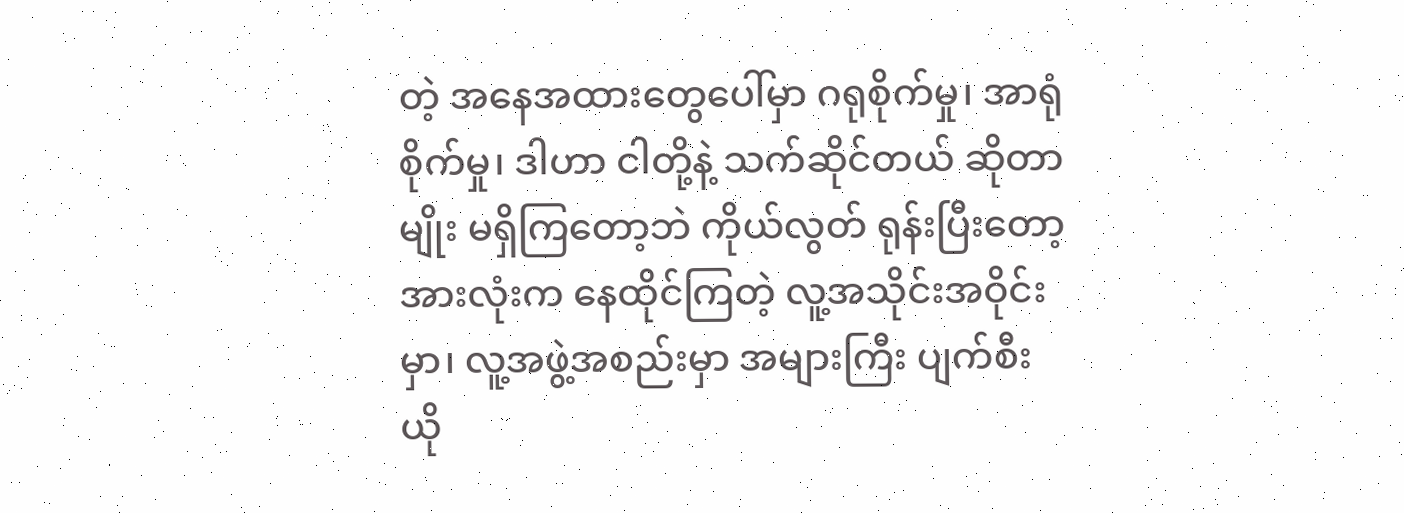တဲ့ အနေအထားတွေပေါ်မှာ ဂရုစိုက်မှု၊ အာရုံစိုက်မှု၊ ဒါဟာ ငါတို့နဲ့ သက်ဆိုင်တယ် ဆိုတာမျိုး မရှိကြတော့ဘဲ ကိုယ်လွတ် ရုန်းပြီးတော့ အားလုံးက နေထိုင်ကြတဲ့ လူ့အသိုင်းအဝိုင်းမှာ၊ လူ့အဖွဲ့အစည်းမှာ အများကြီး ပျက်စီးယို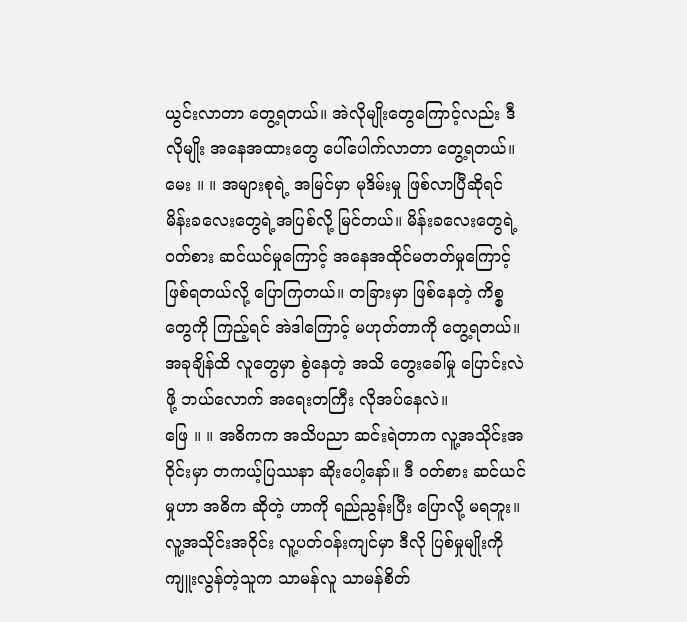ယွင်းလာတာ တွေ့ရတယ်။ အဲလိုမျိုးတွေကြောင့်လည်း ဒီလိုမျိုး အနေအထားတွေ ပေါ်ပေါက်လာတာ တွေ့ရတယ်။
မေး ။ ။ အများစုရဲ့ အမြင်မှာ မုဒိမ်းမှု ဖြစ်လာပြီဆိုရင် မိန်းခလေးတွေရဲ့အပြစ်လို့ မြင်တယ်။ မိန်းခလေးတွေရဲ့ ဝတ်စား ဆင်ယင်မှုကြောင့် အနေအထိုင်မတတ်မှုကြောင့် ဖြစ်ရတယ်လို့ ပြောကြတယ်။ တခြားမှာ ဖြစ်နေတဲ့ ကိစ္စတွေကို ကြည့်ရင် အဲဒါကြောင့် မဟုတ်တာကို တွေ့ရတယ်။ အခုချိန်ထိ လူတွေမှာ စွဲနေတဲ့ အသိ တွေးခေါ်မှု ပြောင်းလဲဖို့ ဘယ်လောက် အရေးတကြီး လိုအပ်နေလဲ။
ဖြေ ။ ။ အဓိကက အသိပညာ ဆင်းရဲတာက လူ့အသိုင်းအဝိုင်းမှာ တကယ့်ပြဿနာ ဆိုးပေါ့နော်။ ဒီ ဝတ်စား ဆင်ယင်မှုဟာ အဓိက ဆိုတဲ့ ဟာကို ရည်ညွန်းပြီး ပြောလို့ မရဘူး။ လူ့အသိုင်းအဝိုင်း လူ့ပတ်ဝန်းကျင်မှာ ဒီလို ပြစ်မှုမျိုးကို ကျူးလွန်တဲ့သူက သာမန်လူ သာမန်စိတ်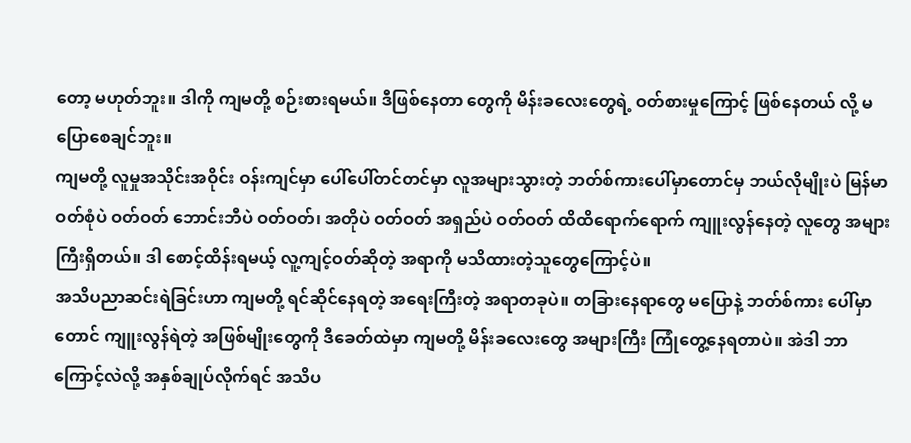တော့ မဟုတ်ဘူး။ ဒါကို ကျမတို့ စဉ်းစားရမယ်။ ဒီဖြစ်နေတာ တွေကို မိန်းခလေးတွေရဲ့ ဝတ်စားမှုကြောင့် ဖြစ်နေတယ် လို့ မပြောစေချင်ဘူး။
ကျမတို့ လူမှုအသိုင်းအဝိုင်း ဝန်းကျင်မှာ ပေါ်ပေါ်တင်တင်မှာ လူအများသွားတဲ့ ဘတ်စ်ကားပေါ်မှာတောင်မှ ဘယ်လိုမျိုးပဲ မြန်မာဝတ်စုံပဲ ဝတ်ဝတ် ဘောင်းဘီပဲ ဝတ်ဝတ်၊ အတိုပဲ ဝတ်ဝတ် အရှည်ပဲ ဝတ်ဝတ် ထိထိရောက်ရောက် ကျူးလွန်နေတဲ့ လူတွေ အများကြီးရှိတယ်။ ဒါ စောင့်ထိန်းရမယ့် လူ့ကျင့်ဝတ်ဆိုတဲ့ အရာကို မသိထားတဲ့သူတွေကြောင့်ပဲ။
အသိပညာဆင်းရဲခြင်းဟာ ကျမတို့ ရင်ဆိုင်နေရတဲ့ အရေးကြီးတဲ့ အရာတခုပဲ။ တခြားနေရာတွေ မပြောနဲ့ ဘတ်စ်ကား ပေါ်မှာတောင် ကျူးလွန်ရဲတဲ့ အဖြစ်မျိုးတွေကို ဒီခေတ်ထဲမှာ ကျမတို့ မိန်းခလေးတွေ အများကြီး ကြုံတွေ့နေရတာပဲ။ အဲဒါ ဘာကြောင့်လဲလို့ အနှစ်ချုပ်လိုက်ရင် အသိပ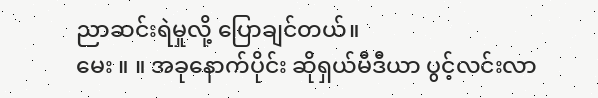ညာဆင်းရဲမှုလို့ ပြောချင်တယ်။
မေး ။ ။ အခုနောက်ပိုင်း ဆိုရှယ်မီဒီယာ ပွင့်လင်းလာ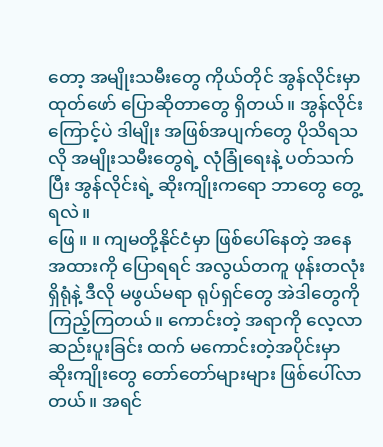တော့ အမျိုးသမီးတွေ ကိုယ်တိုင် အွန်လိုင်းမှာ ထုတ်ဖော် ပြောဆိုတာတွေ ရှိတယ်။ အွန်လိုင်းကြောင့်ပဲ ဒါမျိုး အဖြစ်အပျက်တွေ ပိုသိရသလို အမျိုးသမီးတွေရဲ့ လုံခြုံရေးနဲ့ ပတ်သက်ပြီး အွန်လိုင်းရဲ့ ဆိုးကျိုးကရော ဘာတွေ တွေ့ရလဲ။
ဖြေ ။ ။ ကျမတို့နိုင်ငံမှာ ဖြစ်ပေါ်နေတဲ့ အနေအထားကို ပြောရရင် အလွယ်တကူ ဖုန်းတလုံးရှိရုံနဲ့ ဒီလို မဖွယ်မရာ ရုပ်ရှင်တွေ အဲဒါတွေကို ကြည့်ကြတယ်။ ကောင်းတဲ့ အရာကို လေ့လာဆည်းပူးခြင်း ထက် မကောင်းတဲ့အပိုင်းမှာ ဆိုးကျိုးတွေ တော်တော်များများ ဖြစ်ပေါ်လာတယ်။ အရင်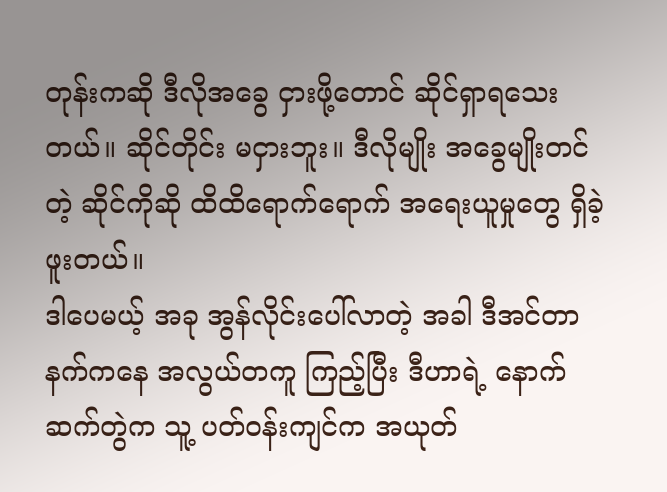တုန်းကဆို ဒီလိုအခွေ ငှားဖို့တောင် ဆိုင်ရှာရသေးတယ်။ ဆိုင်တိုင်း မငှားဘူး။ ဒီလိုမျိုး အခွေမျိုးတင်တဲ့ ဆိုင်ကိုဆို ထိထိရောက်ရောက် အရေးယူမှုတွေ ရှိခဲ့ဖူးတယ်။
ဒါပေမယ့် အခု အွန်လိုင်းပေါ်လာတဲ့ အခါ ဒီအင်တာနက်ကနေ အလွယ်တကူ ကြည့်ပြီး ဒီဟာရဲ့ နောက်ဆက်တွဲက သူ့ ပတ်ဝန်းကျင်က အယုတ်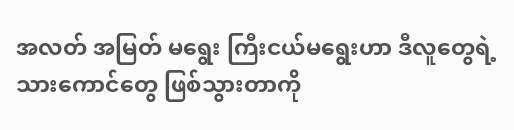အလတ် အမြတ် မရွေး ကြီးငယ်မရွေးဟာ ဒီလူတွေရဲ့ သားကောင်တွေ ဖြစ်သွားတာကို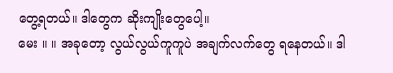တွေ့ရတယ်။ ဒါတွေက ဆိုးကျိုးတွေပေါ့။
မေး ။ ။ အခုတော့ လွယ်လွယ်ကူကူပဲ အချက်လက်တွေ ရနေတယ်။ ဒါ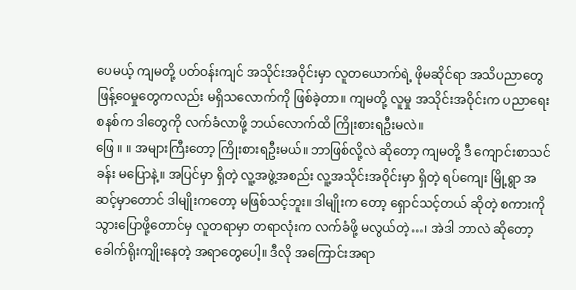ပေမယ့် ကျမတို့ ပတ်ဝန်းကျင် အသိုင်းအဝိုင်းမှာ လူတယောက်ရဲ့ ဖိုမဆိုင်ရာ အသိပညာတွေ ဖြန့်ဝေမှုတွေကလည်း မရှိသလောက်ကို ဖြစ်ခဲ့တာ။ ကျမတို့ လူမှု အသိုင်းအဝိုင်းက ပညာရေးစနစ်က ဒါတွေကို လက်ခံလာဖို့ ဘယ်လောက်ထိ ကြိုးစားရဦးမလဲ။
ဖြေ ။ ။ အများကြီးတော့ ကြိုးစားရဦးမယ်။ ဘာဖြစ်လို့လဲ ဆိုတော့ ကျမတို့ ဒီ ကျောင်းစာသင်ခန်း မပြောနဲ့။ အပြင်မှာ ရှိတဲ့ လူ့အဖွဲ့အစည်း လူ့အသိုင်းအဝိုင်းမှာ ရှိတဲ့ ရပ်ကျေး မြို့ရွာ အဆင့်မှာတောင် ဒါမျိုးကတော့ မဖြစ်သင့်ဘူး။ ဒါမျိုးက တော့ ရှောင်သင့်တယ် ဆိုတဲ့ စကားကို သွားပြောဖို့တောင်မှ လူတရာမှာ တရာလုံးက လက်ခံဖို့ မလွယ်တဲ့…၊ အဲဒါ ဘာလဲ ဆိုတော့ ခေါက်ရိုးကျိုးနေတဲ့ အရာတွေပေါ့။ ဒီလို အကြောင်းအရာ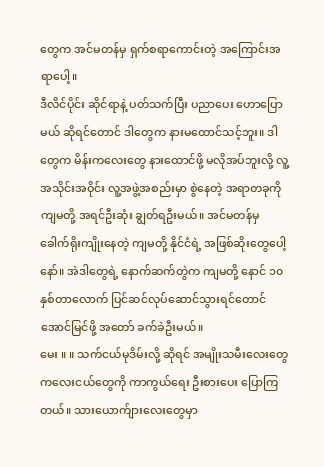တွေက အင်မတန်မှ ရှက်စရာကောင်းတဲ့ အကြောင်းအရာပေါ့။
ဒီလိင်ပိုင်း ဆိုင်ရာနဲ့ ပတ်သက်ပြီး ပညာပေး ဟောပြောမယ် ဆိုရင်တောင် ဒါတွေက နားမထောင်သင့်ဘူး။ ဒါတွေက မိန်းကလေးတွေ နားထောင်ဖို့ မလိုအပ်ဘူးလို့ လူ့အသိုင်းအဝိုင်း လူ့အဖွဲ့အစည်းမှာ စွဲနေတဲ့ အရာတခုကို ကျမတို့ အရင်ဦးဆုံး ချွတ်ရဦးမယ်။ အင်မတန်မှ ခေါက်ရိုးကျိုးနေတဲ့ ကျမတို့ နိုင်ငံရဲ့ အဖြစ်ဆိုးတွေပေါ့နော်။ အဲဒါတွေရဲ့ နောက်ဆက်တွဲက ကျမတို့ နောင် ၁၀ နှစ်တာလောက် ပြင်ဆင်လုပ်ဆောင်သွားရင်တောင် အောင်မြင်ဖို့ အတော် ခက်ခဲဦးမယ်။
မေး ။ ။ သက်ငယ်မုဒိမ်းလို့ ဆိုရင် အမျိုးသမီးလေးတွေ ကလေးငယ်တွေကို ကာကွယ်ရေး ဦးစားပေး ပြောကြတယ်။ သားယောက်ျားလေးတွေမှာ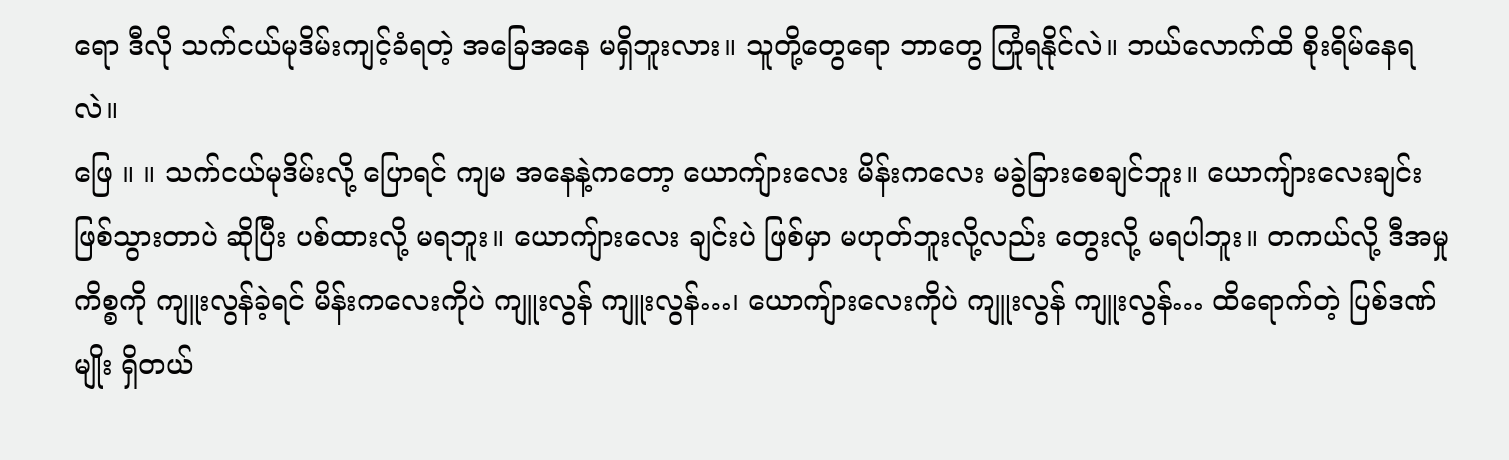ရော ဒီလို သက်ငယ်မုဒိမ်းကျင့်ခံရတဲ့ အခြေအနေ မရှိဘူးလား။ သူတို့တွေရော ဘာတွေ ကြုံရနိုင်လဲ။ ဘယ်လောက်ထိ စိုးရိမ်နေရလဲ။
ဖြေ ။ ။ သက်ငယ်မုဒိမ်းလို့ ပြောရင် ကျမ အနေနဲ့ကတော့ ယောကျ်ားလေး မိန်းကလေး မခွဲခြားစေချင်ဘူး။ ယောကျ်ားလေးချင်း ဖြစ်သွားတာပဲ ဆိုပြီး ပစ်ထားလို့ မရဘူး။ ယောကျ်ားလေး ချင်းပဲ ဖြစ်မှာ မဟုတ်ဘူးလို့လည်း တွေးလို့ မရပါဘူး။ တကယ်လို့ ဒီအမှုကိစ္စကို ကျူးလွန်ခဲ့ရင် မိန်းကလေးကိုပဲ ကျူးလွန် ကျူးလွန်…၊ ယောကျ်ားလေးကိုပဲ ကျူးလွန် ကျူးလွန်… ထိရောက်တဲ့ ပြစ်ဒဏ်မျိုး ရှိတယ်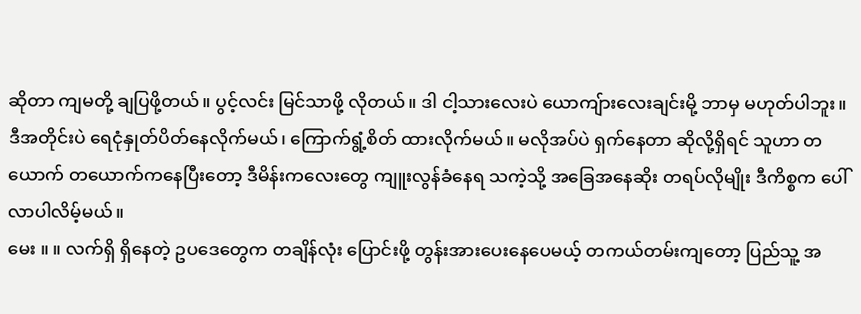ဆိုတာ ကျမတို့ ချပြဖို့တယ်။ ပွင့်လင်း မြင်သာဖို့ လိုတယ်။ ဒါ ငါ့သားလေးပဲ ယောကျ်ားလေးချင်းမို့ ဘာမှ မဟုတ်ပါဘူး။ ဒီအတိုင်းပဲ ရေငုံနှုတ်ပိတ်နေလိုက်မယ်၊ ကြောက်ရွံ့စိတ် ထားလိုက်မယ်။ မလိုအပ်ပဲ ရှက်နေတာ ဆိုလို့ရှိရင် သူဟာ တယောက် တယောက်ကနေပြီးတော့ ဒီမိန်းကလေးတွေ ကျူးလွန်ခံနေရ သကဲ့သို့ အခြေအနေဆိုး တရပ်လိုမျိုး ဒီကိစ္စက ပေါ်လာပါလိမ့်မယ်။
မေး ။ ။ လက်ရှိ ရှိနေတဲ့ ဥပဒေတွေက တချိန်လုံး ပြောင်းဖို့ တွန်းအားပေးနေပေမယ့် တကယ်တမ်းကျတော့ ပြည်သူ့ အ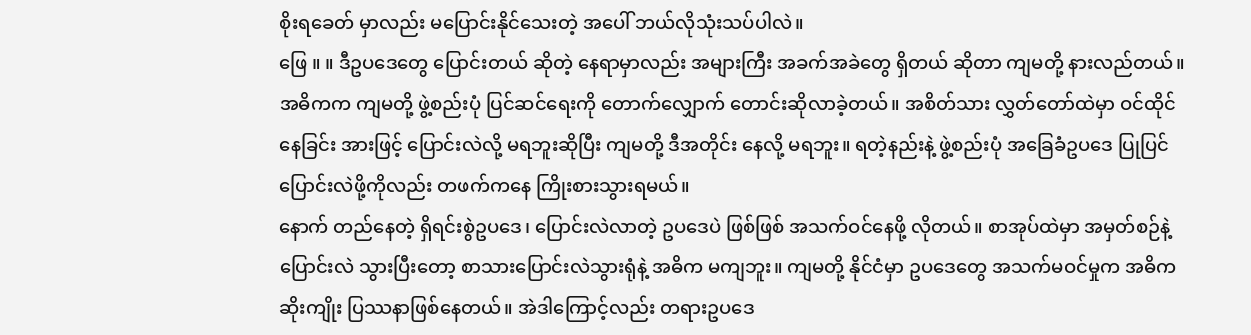စိုးရခေတ် မှာလည်း မပြောင်းနိုင်သေးတဲ့ အပေါ် ဘယ်လိုသုံးသပ်ပါလဲ။
ဖြေ ။ ။ ဒီဥပဒေတွေ ပြောင်းတယ် ဆိုတဲ့ နေရာမှာလည်း အများကြီး အခက်အခဲတွေ ရှိတယ် ဆိုတာ ကျမတို့ နားလည်တယ်။ အဓိကက ကျမတို့ ဖွဲ့စည်းပုံ ပြင်ဆင်ရေးကို တောက်လျှောက် တောင်းဆိုလာခဲ့တယ်။ အစိတ်သား လွှတ်တော်ထဲမှာ ဝင်ထိုင်နေခြင်း အားဖြင့် ပြောင်းလဲလို့ မရဘူးဆိုပြီး ကျမတို့ ဒီအတိုင်း နေလို့ မရဘူး။ ရတဲ့နည်းနဲ့ ဖွဲ့စည်းပုံ အခြေခံဥပဒေ ပြုပြင်ပြောင်းလဲဖို့ကိုလည်း တဖက်ကနေ ကြိုးစားသွားရမယ်။
နောက် တည်နေတဲ့ ရှိရင်းစွဲဥပဒေ၊ ပြောင်းလဲလာတဲ့ ဥပဒေပဲ ဖြစ်ဖြစ် အသက်ဝင်နေဖို့ လိုတယ်။ စာအုပ်ထဲမှာ အမှတ်စဉ်နဲ့ ပြောင်းလဲ သွားပြီးတော့ စာသားပြောင်းလဲသွားရုံနဲ့ အဓိက မကျဘူး။ ကျမတို့ နိုင်ငံမှာ ဥပဒေတွေ အသက်မဝင်မှုက အဓိက ဆိုးကျိုး ပြဿနာဖြစ်နေတယ်။ အဲဒါကြောင့်လည်း တရားဥပဒေ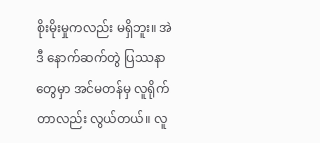စိုးမိုးမှုကလည်း မရှိဘူး။ အဲဒီ နောက်ဆက်တွဲ ပြဿနာတွေမှာ အင်မတန်မှ လူရိုက်တာလည်း လွယ်တယ်။ လူ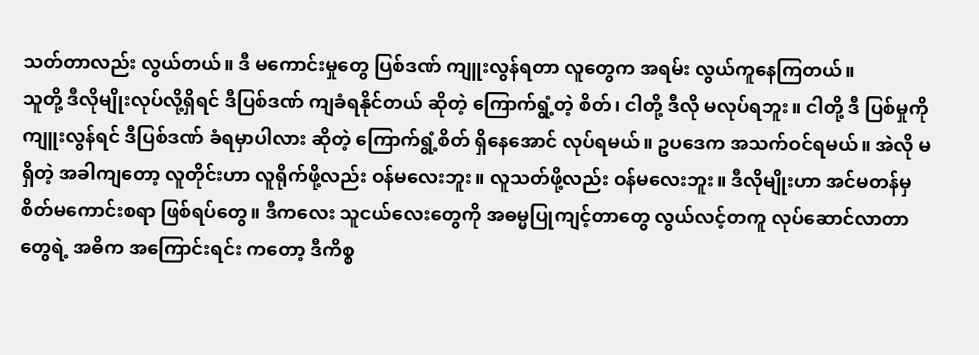သတ်တာလည်း လွယ်တယ်။ ဒီ မကောင်းမှုတွေ ပြစ်ဒဏ် ကျူးလွန်ရတာ လူတွေက အရမ်း လွယ်ကူနေကြတယ်။
သူတို့ ဒီလိုမျိုးလုပ်လို့ရှိရင် ဒီပြစ်ဒဏ် ကျခံရနိုင်တယ် ဆိုတဲ့ ကြောက်ရွံ့တဲ့ စိတ်၊ ငါတို့ ဒီလို မလုပ်ရဘူး။ ငါတို့ ဒီ ပြစ်မှုကို ကျူးလွန်ရင် ဒီပြစ်ဒဏ် ခံရမှာပါလား ဆိုတဲ့ ကြောက်ရွံ့စိတ် ရှိနေအောင် လုပ်ရမယ်။ ဥပဒေက အသက်ဝင်ရမယ်။ အဲလို မရှိတဲ့ အခါကျတော့ လူတိုင်းဟာ လူရိုက်ဖို့လည်း ဝန်မလေးဘူး။ လူသတ်ဖို့လည်း ဝန်မလေးဘူး။ ဒီလိုမျိုးဟာ အင်မတန်မှ စိတ်မကောင်းစရာ ဖြစ်ရပ်တွေ။ ဒီကလေး သူငယ်လေးတွေကို အဓမ္မပြုကျင့်တာတွေ လွယ်လင့်တကူ လုပ်ဆောင်လာတာ တွေရဲ့ အဓိက အကြောင်းရင်း ကတော့ ဒီကိစ္စ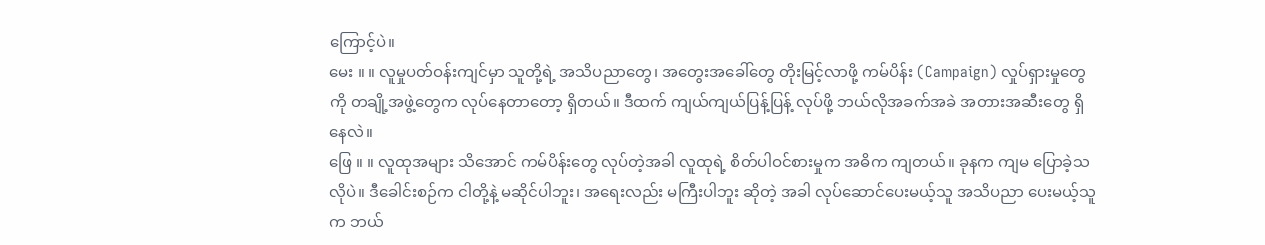ကြောင့်ပဲ။
မေး ။ ။ လူမှုပတ်ဝန်းကျင်မှာ သူတို့ရဲ့ အသိပညာတွေ၊ အတွေးအခေါ်တွေ တိုးမြင့်လာဖို့ ကမ်ပိန်း (Campaign) လှုပ်ရှားမှုတွေကို တချို့အဖွဲ့တွေက လုပ်နေတာတော့ ရှိတယ်။ ဒီထက် ကျယ်ကျယ်ပြန့်ပြန့် လုပ်ဖို့ ဘယ်လိုအခက်အခဲ အတားအဆီးတွေ ရှိနေလဲ။
ဖြေ ။ ။ လူထုအများ သိအောင် ကမ်ပိန်းတွေ လုပ်တဲ့အခါ လူထုရဲ့ စိတ်ပါဝင်စားမှုက အဓိက ကျတယ်။ ခုနက ကျမ ပြောခဲ့သလိုပဲ။ ဒီခေါင်းစဉ်က ငါတို့နဲ့ မဆိုင်ပါဘူး၊ အရေးလည်း မကြီးပါဘူး ဆိုတဲ့ အခါ လုပ်ဆောင်ပေးမယ့်သူ အသိပညာ ပေးမယ့်သူက ဘယ်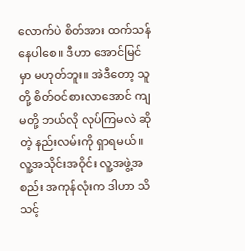လောက်ပဲ စိတ်အား ထက်သန်နေပါစေ။ ဒီဟာ အောင်မြင်မှာ မဟုတ်ဘူး။ အဲဒီတော့ သူတို့ စိတ်ဝင်စားလာအောင် ကျမတို့ ဘယ်လို လုပ်ကြမလဲ ဆိုတဲ့ နည်းလမ်းကို ရှာရမယ်။
လူ့အသိုင်းအဝိုင်း လူ့အဖွဲ့အစည်း အကုန်လုံးက ဒါဟာ သိသင့်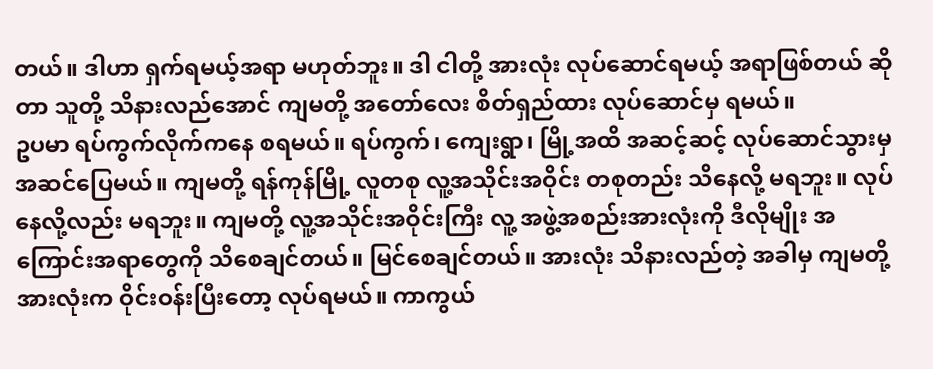တယ်။ ဒါဟာ ရှက်ရမယ့်အရာ မဟုတ်ဘူး။ ဒါ ငါတို့ အားလုံး လုပ်ဆောင်ရမယ့် အရာဖြစ်တယ် ဆိုတာ သူတို့ သိနားလည်အောင် ကျမတို့ အတော်လေး စိတ်ရှည်ထား လုပ်ဆောင်မှ ရမယ်။
ဥပမာ ရပ်ကွက်လိုက်ကနေ စရမယ်။ ရပ်ကွက်၊ ကျေးရွာ၊ မြို့အထိ အဆင့်ဆင့် လုပ်ဆောင်သွားမှ အဆင်ပြေမယ်။ ကျမတို့ ရန်ကုန်မြို့ လူတစု လူ့အသိုင်းအဝိုင်း တစုတည်း သိနေလို့ မရဘူး။ လုပ်နေလို့လည်း မရဘူး။ ကျမတို့ လူ့အသိုင်းအဝိုင်းကြီး လူ့ အဖွဲ့အစည်းအားလုံးကို ဒီလိုမျိုး အကြောင်းအရာတွေကို သိစေချင်တယ်။ မြင်စေချင်တယ်။ အားလုံး သိနားလည်တဲ့ အခါမှ ကျမတို့ အားလုံးက ဝိုင်းဝန်းပြီးတော့ လုပ်ရမယ်။ ကာကွယ်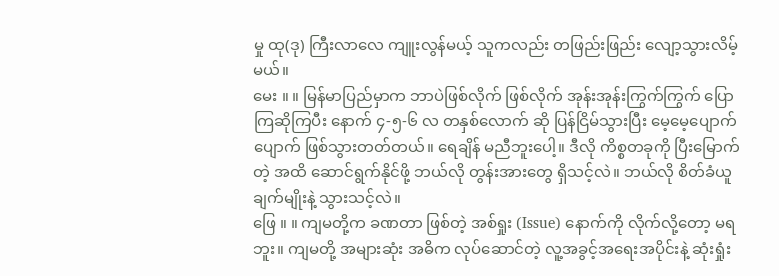မှု ထု(ဒု) ကြီးလာလေ ကျူးလွန်မယ့် သူကလည်း တဖြည်းဖြည်း လျော့သွားလိမ့်မယ်။
မေး ။ ။ မြန်မာပြည်မှာက ဘာပဲဖြစ်လိုက် ဖြစ်လိုက် အုန်းအုန်းကြွက်ကြွက် ပြောကြဆိုကြပီး နောက် ၄-၅-၆ လ တနှစ်လောက် ဆို ပြန်ငြိမ်သွားပြီး မေ့မေ့ပျောက်ပျောက် ဖြစ်သွားတတ်တယ်။ ရေချိန် မညီဘူးပေါ့။ ဒီလို ကိစ္စတခုကို ပြီးမြောက်တဲ့ အထိ ဆောင်ရွက်နိုင်ဖို့ ဘယ်လို တွန်းအားတွေ ရှိသင့်လဲ။ ဘယ်လို စိတ်ခံယူချက်မျိုးနဲ့ သွားသင့်လဲ။
ဖြေ ။ ။ ကျမတို့က ခဏတာ ဖြစ်တဲ့ အစ်ရှုး (Issue) နောက်ကို လိုက်လို့တော့ မရဘူး။ ကျမတို့ အများဆုံး အဓိက လုပ်ဆောင်တဲ့ လူ့အခွင့်အရေးအပိုင်းနဲ့ ဆုံးရှုံး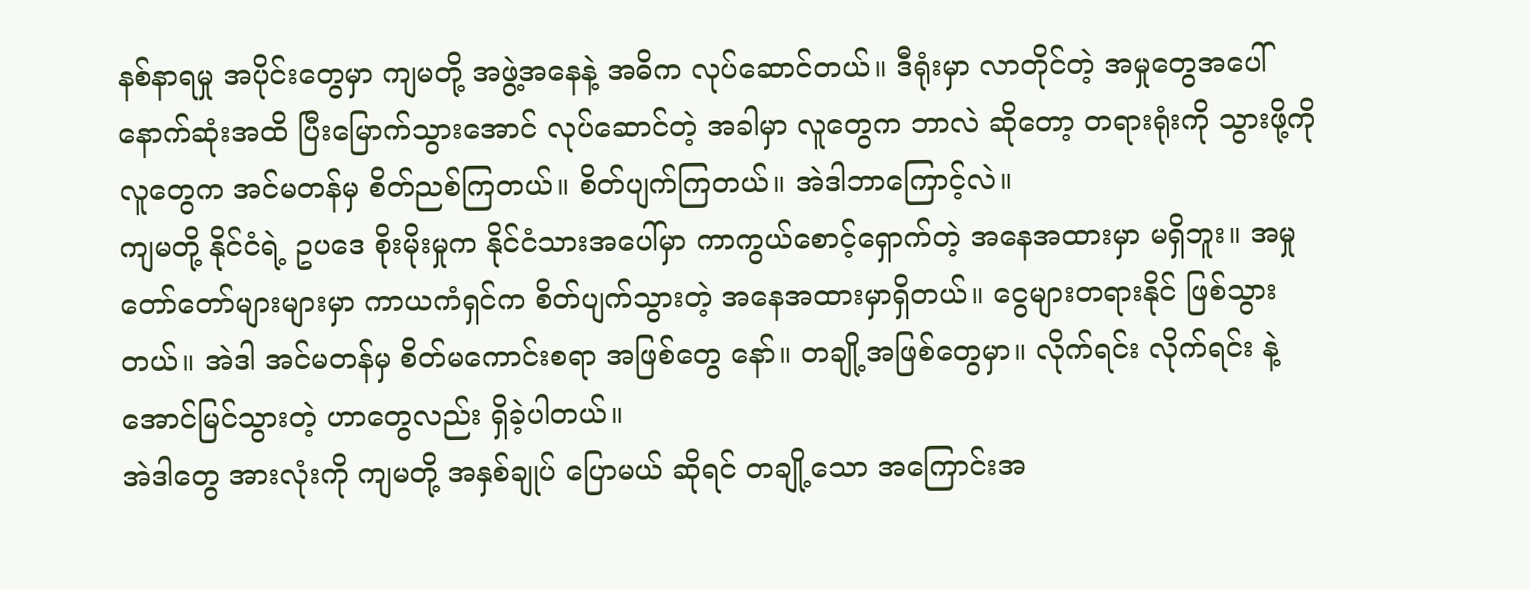နစ်နာရမှု အပိုင်းတွေမှာ ကျမတို့ အဖွဲ့အနေနဲ့ အဓိက လုပ်ဆောင်တယ်။ ဒီရုံးမှာ လာတိုင်တဲ့ အမှုတွေအပေါ် နောက်ဆုံးအထိ ပြီးမြောက်သွားအောင် လုပ်ဆောင်တဲ့ အခါမှာ လူတွေက ဘာလဲ ဆိုတော့ တရားရုံးကို သွားဖို့ကို လူတွေက အင်မတန်မှ စိတ်ညစ်ကြတယ်။ စိတ်ပျက်ကြတယ်။ အဲဒါဘာကြောင့်လဲ။
ကျမတို့ နိုင်ငံရဲ့ ဥပဒေ စိုးမိုးမှုက နိုင်ငံသားအပေါ်မှာ ကာကွယ်စောင့်ရှောက်တဲ့ အနေအထားမှာ မရှိဘူး။ အမှု တော်တော်များများမှာ ကာယကံရှင်က စိတ်ပျက်သွားတဲ့ အနေအထားမှာရှိတယ်။ ငွေများတရားနိုင် ဖြစ်သွားတယ်။ အဲဒါ အင်မတန်မှ စိတ်မကောင်းစရာ အဖြစ်တွေ နော်။ တချို့အဖြစ်တွေမှာ။ လိုက်ရင်း လိုက်ရင်း နဲ့ အောင်မြင်သွားတဲ့ ဟာတွေလည်း ရှိခဲ့ပါတယ်။
အဲဒါတွေ အားလုံးကို ကျမတို့ အနှစ်ချုပ် ပြောမယ် ဆိုရင် တချို့သော အကြောင်းအ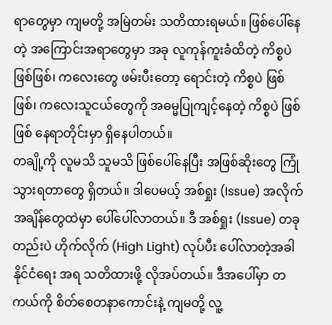ရာတွေမှာ ကျမတို့ အမြဲတမ်း သတိထားရမယ်။ ဖြစ်ပေါ်နေတဲ့ အကြောင်းအရာတွေမှာ အခု လူကုန်ကူးခံထိတဲ့ ကိစ္စပဲ ဖြစ်ဖြစ်၊ ကလေးတွေ ဖမ်းပီးတော့ ရောင်းတဲ့ ကိစ္စပဲ ဖြစ်ဖြစ်၊ ကလေးသူငယ်တွေကို အဓမ္မပြုကျင့်နေတဲ့ ကိစ္စပဲ ဖြစ်ဖြစ် နေရာတိုင်းမှာ ရှိနေပါတယ်။
တချို့ကို လူမသိ သူမသိ ဖြစ်ပေါ်နေပြီး အဖြစ်ဆိုးတွေ ကြုံသွားရတာတွေ ရှိတယ်။ ဒါပေမယ့် အစ်ရှုး (Issue) အလိုက် အချိန်တွေထဲမှာ ပေါ်ပေါ်လာတယ်။ ဒီ အစ်ရှုး (Issue) တခုတည်းပဲ ဟိုက်လိုက် (High Light) လုပ်ပီး ပေါ်လာတဲ့အခါ နိုင်ငံရေး အရ သတိထားဖို့ လိုအပ်တယ်။ ဒီအပေါ်မှာ တကယ်ကို စိတ်စေတနာကောင်းနဲ့ ကျမတို့ လူ့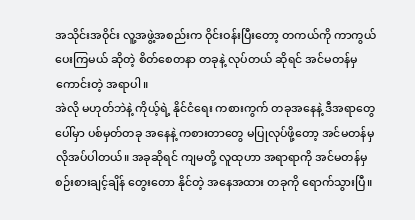အသိုင်းအဝိုင်း လူ့အဖွဲ့အစည်းက ဝိုင်းဝန်းပြီးတော့ တကယ်ကို ကာကွယ်ပေးကြမယ် ဆိုတဲ့ စိတ်စေတနာ တခုနဲ့ လုပ်တယ် ဆိုရင် အင်မတန်မှ ကောင်းတဲ့ အရာပါ။
အဲလို မဟုတ်ဘဲနဲ့ ကိုယ့်ရဲ့ နိုင်ငံရေး ကစားကွက် တခုအနေနဲ့ ဒီအရာတွေပေါ်မှာ ပစ်မှတ်တခု အနေနဲ့ ကစားတာတွေ မပြုလုပ်ဖို့တော့ အင်မတန်မှ လိုအပ်ပါတယ်။ အခုဆိုရင် ကျမတို့ လူထုဟာ အရာရာကို အင်မတန်မှ စဉ်းစားချင့်ချိန် တွေးတော နိုင်တဲ့ အနေအထား တခုကို ရောက်သွားပြီ။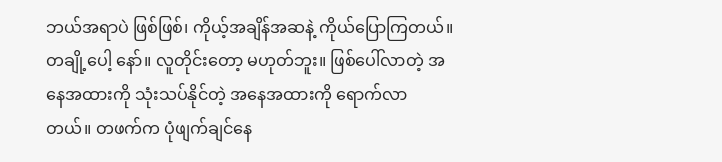ဘယ်အရာပဲ ဖြစ်ဖြစ်၊ ကိုယ့်အချိန်အဆနဲ့ ကိုယ်ပြောကြတယ်။ တချို့ပေါ့ နော်။ လူတိုင်းတော့ မဟုတ်ဘူး။ ဖြစ်ပေါ်လာတဲ့ အနေအထားကို သုံးသပ်နိုင်တဲ့ အနေအထားကို ရောက်လာ တယ်။ တဖက်က ပုံဖျက်ချင်နေ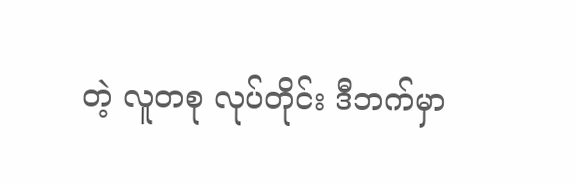တဲ့ လူတစု လုပ်တိုင်း ဒီဘက်မှာ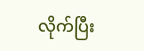လိုက်ပြီး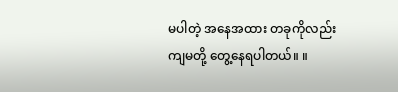မပါတဲ့ အနေအထား တခုကိုလည်း ကျမတို့ တွေ့နေရပါတယ်။ ။